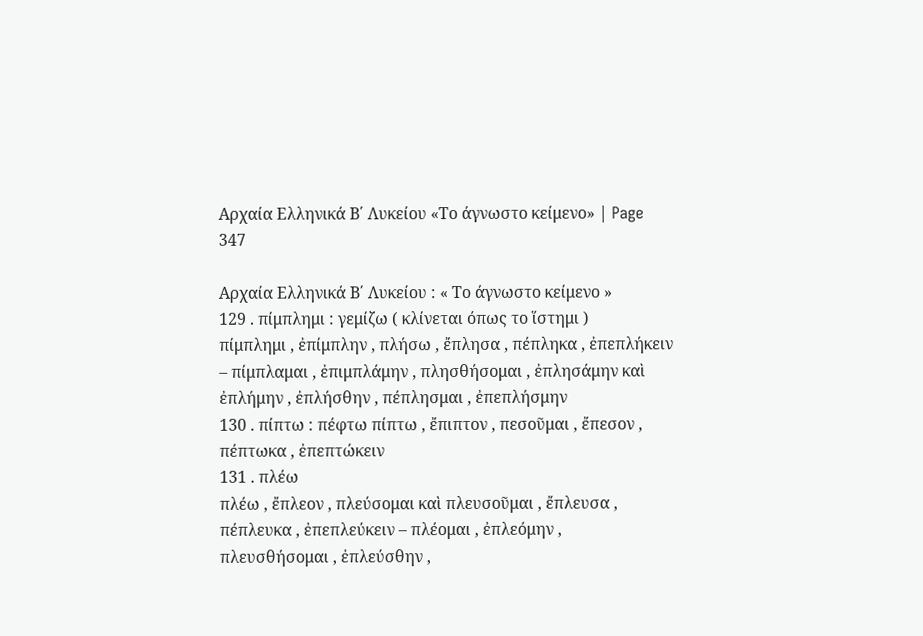Αρχαία Ελληνικά Β΄ Λυκείου «Το άγνωστο κείμενο» | Page 347

Αρχαία Ελληνικά Β΄ Λυκείου : « Το άγνωστο κείμενο »
129 . πίμπλημι : γεμίζω ( κλίνεται όπως το ἵστημι )
πίμπλημι , ἐπίμπλην , πλήσω , ἔπλησα , πέπληκα , ἐπεπλήκειν – πίμπλαμαι , ἐπιμπλάμην , πλησθήσομαι , ἐπλησάμην καὶ ἐπλήμην , ἐπλήσθην , πέπλησμαι , ἐπεπλήσμην
130 . πίπτω : πέφτω πίπτω , ἔπιπτον , πεσοῦμαι , ἔπεσον , πέπτωκα , ἐπεπτώκειν
131 . πλέω
πλέω , ἔπλεον , πλεύσομαι καὶ πλευσοῦμαι , ἔπλευσα , πέπλευκα , ἐπεπλεύκειν – πλέομαι , ἐπλεόμην , πλευσθήσομαι , ἐπλεύσθην ,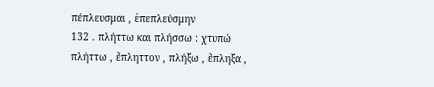πέπλευσμαι , ἐπεπλεύσμην
132 . πλήττω και πλήσσω : χτυπώ
πλήττω , ἔπληττον , πλήξω , ἔπληξα ,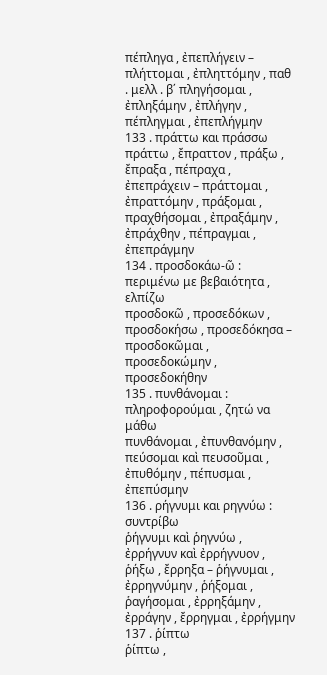πέπληγα , ἐπεπλήγειν – πλήττομαι , ἐπληττόμην , παθ . μελλ . β΄ πληγήσομαι , ἐπληξάμην , ἐπλήγην , πέπληγμαι , ἐπεπλήγμην
133 . πράττω και πράσσω
πράττω , ἔπραττον , πράξω , ἔπραξα , πέπραχα , ἐπεπράχειν – πράττομαι , ἐπραττόμην , πράξομαι , πραχθήσομαι , ἐπραξάμην , ἐπράχθην , πέπραγμαι , ἐπεπράγμην
134 . προσδοκάω-ῶ : περιμένω με βεβαιότητα , ελπίζω
προσδοκῶ , προσεδόκων , προσδοκήσω , προσεδόκησα – προσδοκῶμαι , προσεδοκώμην , προσεδοκήθην
135 . πυνθάνομαι : πληροφορούμαι , ζητώ να μάθω
πυνθάνομαι , ἐπυνθανόμην , πεύσομαι καὶ πευσοῦμαι , ἐπυθόμην , πέπυσμαι , ἐπεπύσμην
136 . ρήγνυμι και ρηγνύω : συντρίβω
ῥήγνυμι καὶ ῥηγνύω , ἐρρήγνυν καὶ ἐρρήγνυον , ῥήξω , ἔρρηξα – ῥήγνυμαι , ἐρρηγνύμην , ῥήξομαι , ῥαγήσομαι , ἐρρηξάμην , ἐρράγην , ἔρρηγμαι , ἐρρήγμην
137 . ῥίπτω
ῥίπτω ,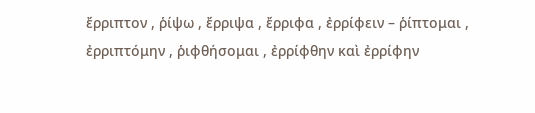ἔρριπτον , ῥίψω , ἔρριψα , ἔρριφα , ἐρρίφειν – ῥίπτομαι , ἐρριπτόμην , ῥιφθήσομαι , ἐρρίφθην καὶ ἐρρίφην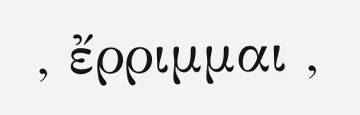, ἔρριμμαι ,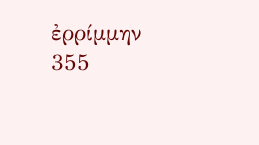ἐρρίμμην
355